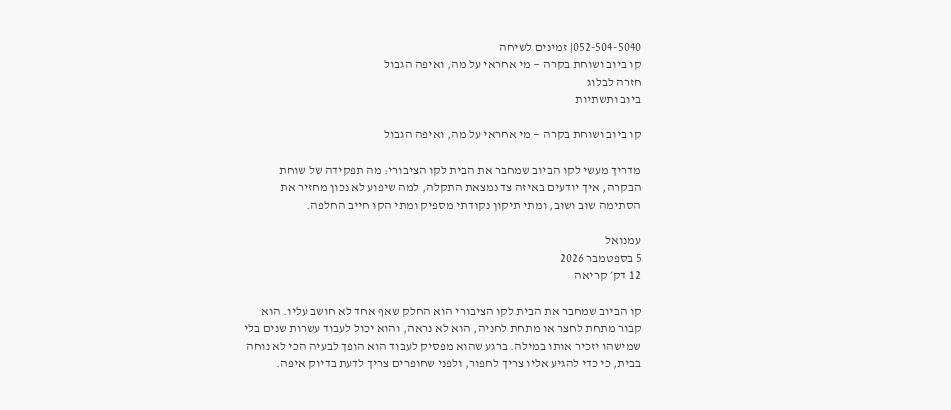052-504-5040| זמינים לשיחה
קו ביוב ושוחת בקרה — מי אחראי על מה, ואיפה הגבול
חזרה לבלוג
ביוב ותשתיות

קו ביוב ושוחת בקרה — מי אחראי על מה, ואיפה הגבול

מדריך מעשי לקו הביוב שמחבר את הבית לקו הציבורי: מה תפקידה של שוחת הבקרה, איך יודעים באיזה צד נמצאת התקלה, למה שיפוע לא נכון מחזיר את הסתימה שוב ושוב, ומתי תיקון נקודתי מספיק ומתי הקו חייב החלפה.

עמנואל
5 בספטמבר 2026
12 דק׳ קריאה

קו הביוב שמחבר את הבית לקו הציבורי הוא החלק שאף אחד לא חושב עליו. הוא קבור מתחת לחצר או מתחת לחניה, הוא לא נראה, והוא יכול לעבוד עשרות שנים בלי שמישהו יזכיר אותו במילה. ברגע שהוא מפסיק לעבוד הוא הופך לבעיה הכי לא נוחה בבית, כי כדי להגיע אליו צריך לחפור, ולפני שחופרים צריך לדעת בדיוק איפה.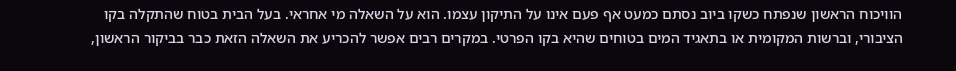הוויכוח הראשון שנפתח כשקו ביוב נסתם כמעט אף פעם אינו על התיקון עצמו. הוא על השאלה מי אחראי. בעל הבית בטוח שהתקלה בקו הציבורי, וברשות המקומית או בתאגיד המים בטוחים שהיא בקו הפרטי. במקרים רבים אפשר להכריע את השאלה הזאת כבר בביקור הראשון,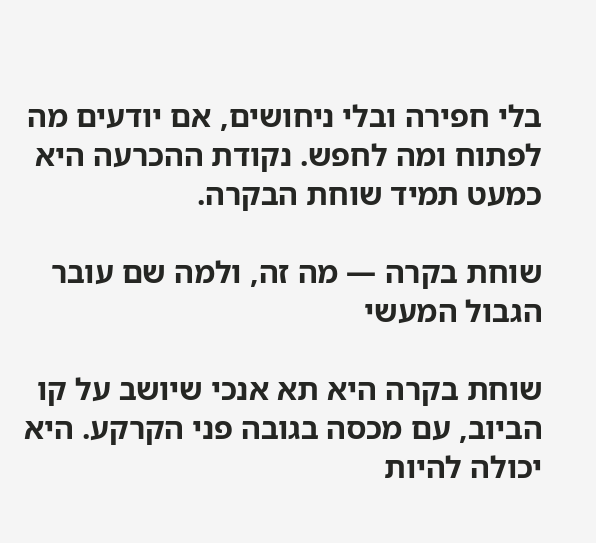בלי חפירה ובלי ניחושים, אם יודעים מה לפתוח ומה לחפש. נקודת ההכרעה היא כמעט תמיד שוחת הבקרה.

שוחת בקרה — מה זה, ולמה שם עובר הגבול המעשי

שוחת בקרה היא תא אנכי שיושב על קו הביוב, עם מכסה בגובה פני הקרקע. היא יכולה להיות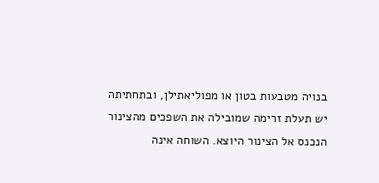בנויה מטבעות בטון או מפוליאתילן, ובתחתיתה יש תעלת זרימה שמובילה את השפכים מהצינור הנכנס אל הצינור היוצא. השוחה אינה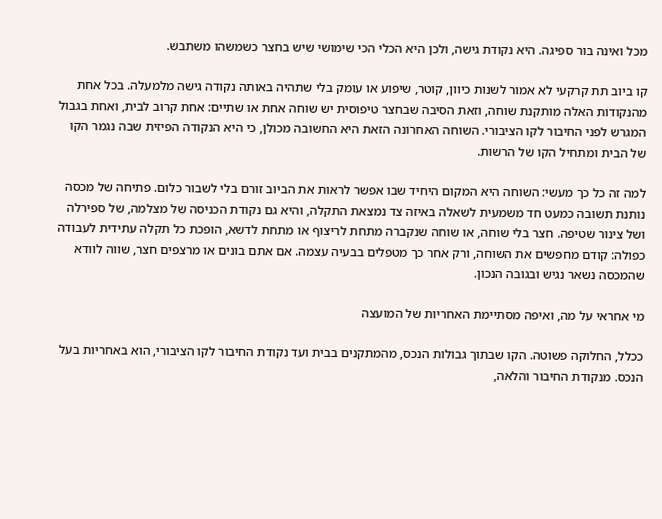מכל ואינה בור ספיגה. היא נקודת גישה, ולכן היא הכלי הכי שימושי שיש בחצר כשמשהו משתבש.

קו ביוב תת קרקעי לא אמור לשנות כיוון, קוטר, שיפוע או עומק בלי שתהיה באותה נקודה גישה מלמעלה. בכל אחת מהנקודות האלה מותקנת שוחה, וזאת הסיבה שבחצר טיפוסית יש שוחה אחת או שתיים: אחת קרוב לבית, ואחת בגבול המגרש לפני החיבור לקו הציבורי. השוחה האחרונה הזאת היא החשובה מכולן, כי היא הנקודה הפיזית שבה נגמר הקו של הבית ומתחיל הקו של הרשות.

למה זה כל כך מעשי: השוחה היא המקום היחיד שבו אפשר לראות את הביוב זורם בלי לשבור כלום. פתיחה של מכסה נותנת תשובה כמעט חד משמעית לשאלה באיזה צד נמצאת התקלה, והיא גם נקודת הכניסה של מצלמה, של ספירלה ושל צינור שטיפה. חצר בלי שוחה, או שוחה שנקברה מתחת לריצוף או מתחת לדשא, הופכת כל תקלה עתידית לעבודה כפולה: קודם מחפשים את השוחה, ורק אחר כך מטפלים בבעיה עצמה. אם אתם בונים או מרצפים חצר, שווה לוודא שהמכסה נשאר נגיש ובגובה הנכון.

מי אחראי על מה, ואיפה מסתיימת האחריות של המועצה

ככלל, החלוקה פשוטה. הקו שבתוך גבולות הנכס, מהמתקנים בבית ועד נקודת החיבור לקו הציבורי, הוא באחריות בעל הנכס. מנקודת החיבור והלאה,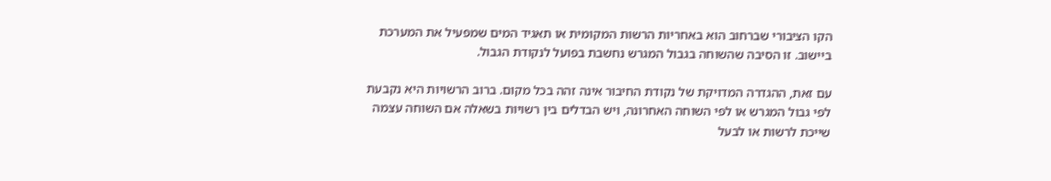הקו הציבורי שברחוב הוא באחריות הרשות המקומית או תאגיד המים שמפעיל את המערכת ביישוב. זו הסיבה שהשוחה בגבול המגרש נחשבת בפועל לנקודת הגבול.

עם זאת, ההגדרה המדויקת של נקודת החיבור אינה זהה בכל מקום. ברוב הרשויות היא נקבעת לפי גבול המגרש או לפי השוחה האחרונה, ויש הבדלים בין רשויות בשאלה אם השוחה עצמה שייכת לרשות או לבעל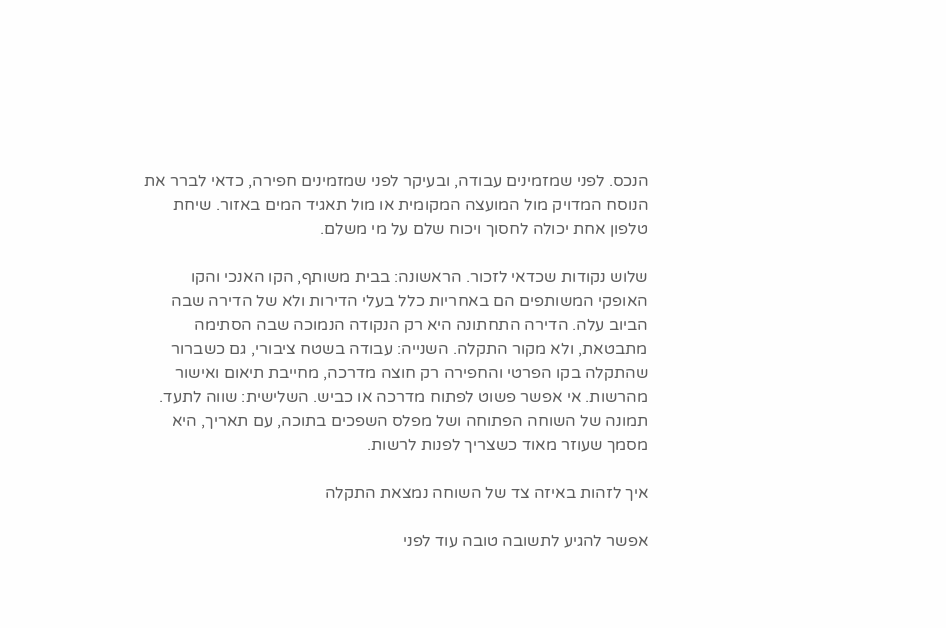הנכס. לפני שמזמינים עבודה, ובעיקר לפני שמזמינים חפירה, כדאי לברר את הנוסח המדויק מול המועצה המקומית או מול תאגיד המים באזור. שיחת טלפון אחת יכולה לחסוך ויכוח שלם על מי משלם.

שלוש נקודות שכדאי לזכור. הראשונה: בבית משותף, הקו האנכי והקו האופקי המשותפים הם באחריות כלל בעלי הדירות ולא של הדירה שבה הביוב עלה. הדירה התחתונה היא רק הנקודה הנמוכה שבה הסתימה מתבטאת, ולא מקור התקלה. השנייה: עבודה בשטח ציבורי, גם כשברור שהתקלה בקו הפרטי והחפירה רק חוצה מדרכה, מחייבת תיאום ואישור מהרשות. אי אפשר פשוט לפתוח מדרכה או כביש. השלישית: שווה לתעד. תמונה של השוחה הפתוחה ושל מפלס השפכים בתוכה, עם תאריך, היא מסמך שעוזר מאוד כשצריך לפנות לרשות.

איך לזהות באיזה צד של השוחה נמצאת התקלה

אפשר להגיע לתשובה טובה עוד לפני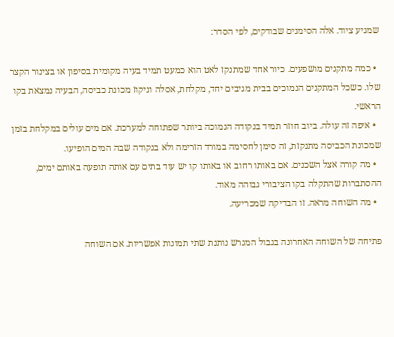שמגיע ציוד. אלה הסימנים שבודקים, לפי הסדר:

  • כמה מתקנים מושפעים. כיור אחד שמתנקז לאט הוא כמעט תמיד בעיה מקומית בסיפון או בצינור הקצר שלו. כשכל המתקנים הנמוכים בבית מגיבים יחד, מקלחת, אסלה וניקוז מכונת כביסה, הבעיה נמצאת בקו הראשי.
  • איפה זה עולה. ביוב חוזר תמיד בנקודה הנמוכה ביותר שפתוחה למערכת. אם מים עולים במקלחת בזמן שמכונת הכביסה מתנקזת, זה סימן לחסימה במורד הזרימה ולא בנקודה שבה המים הופיעו.
  • מה קורה אצל השכנים. אם באותו רחוב או באותו קו יש עוד בתים עם אותה תופעה באותם ימים, ההסתברות שהתקלה בקו הציבורי גבוהה מאוד.
  • מה השוחה מראה. זו הבדיקה שמכריעה.

פתיחה של השוחה האחרונה בגבול המגרש נותנת שתי תמונות אפשריות. אם השוחה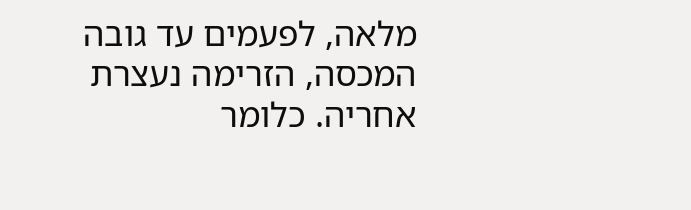מלאה, לפעמים עד גובה המכסה, הזרימה נעצרת אחריה. כלומר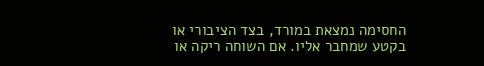החסימה נמצאת במורד, בצד הציבורי או בקטע שמחבר אליו. אם השוחה ריקה או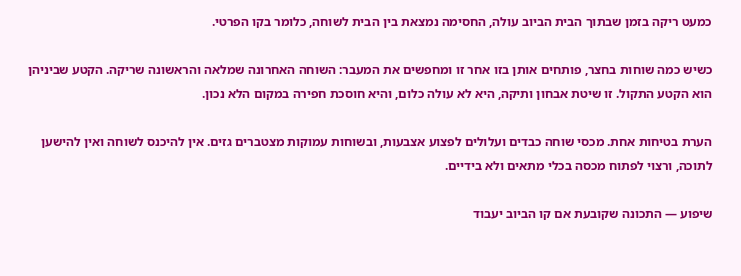כמעט ריקה בזמן שבתוך הבית הביוב עולה, החסימה נמצאת בין הבית לשוחה, כלומר בקו הפרטי.

כשיש כמה שוחות בחצר, פותחים אותן בזו אחר זו ומחפשים את המעבר: השוחה האחרונה שמלאה והראשונה שריקה. הקטע שביניהן הוא הקטע התקול. זו שיטת אבחון ותיקה, היא לא עולה כלום, והיא חוסכת חפירה במקום הלא נכון.

הערת בטיחות אחת. מכסי שוחה כבדים ועלולים לפצוע אצבעות, ובשוחות עמוקות מצטברים גזים. אין להיכנס לשוחה ואין להישען לתוכה, ורצוי לפתוח מכסה בכלי מתאים ולא בידיים.

שיפוע — התכונה שקובעת אם קו הביוב יעבוד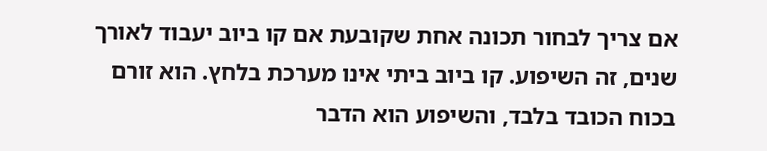אם צריך לבחור תכונה אחת שקובעת אם קו ביוב יעבוד לאורך שנים, זה השיפוע. קו ביוב ביתי אינו מערכת בלחץ. הוא זורם בכוח הכובד בלבד, והשיפוע הוא הדבר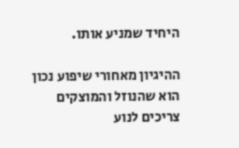היחיד שמניע אותו.

ההיגיון מאחורי שיפוע נכון הוא שהנוזל והמוצקים צריכים לנוע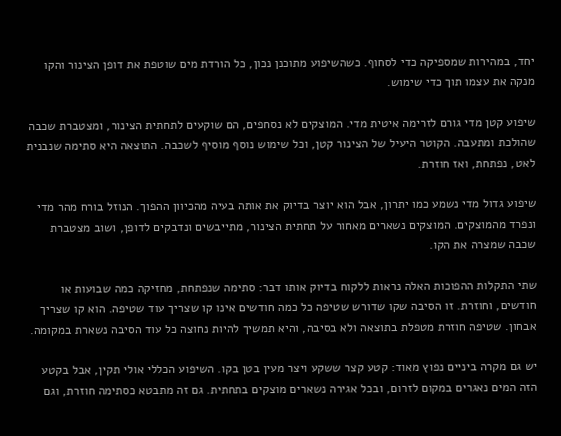יחד, במהירות שמספיקה כדי לסחוף. כשהשיפוע מתוכנן נכון, כל הורדת מים שוטפת את דופן הצינור והקו מנקה את עצמו תוך כדי שימוש.

שיפוע קטן מדי גורם לזרימה איטית מדי. המוצקים לא נסחפים, הם שוקעים לתחתית הצינור, ומצטברת שכבה שהולכת ומתעבה. הקוטר היעיל של הצינור קטן, וכל שימוש נוסף מוסיף לשכבה. התוצאה היא סתימה שנבנית לאט, נפתחת, ואז חוזרת.

שיפוע גדול מדי נשמע כמו יתרון, אבל הוא יוצר בדיוק את אותה בעיה מהכיוון ההפוך. הנוזל בורח מהר מדי ונפרד מהמוצקים. המוצקים נשארים מאחור על תחתית הצינור, מתייבשים ונדבקים לדופן, ושוב מצטברת שכבה שמצרה את הקו.

שתי התקלות ההפוכות האלה נראות ללקוח בדיוק אותו דבר: סתימה שנפתחת, מחזיקה כמה שבועות או חודשים, וחוזרת. זו הסיבה שקו שדורש שטיפה כל כמה חודשים אינו קו שצריך עוד שטיפה. הוא קו שצריך אבחון. שטיפה חוזרת מטפלת בתוצאה ולא בסיבה, והיא תמשיך להיות נחוצה כל עוד הסיבה נשארת במקומה.

יש גם מקרה ביניים נפוץ מאוד: קטע קצר ששקע ויצר מעין בטן בקו. השיפוע הכללי אולי תקין, אבל בקטע הזה המים נאגרים במקום לזרום, ובכל אגירה נשארים מוצקים בתחתית. גם זה מתבטא כסתימה חוזרת, וגם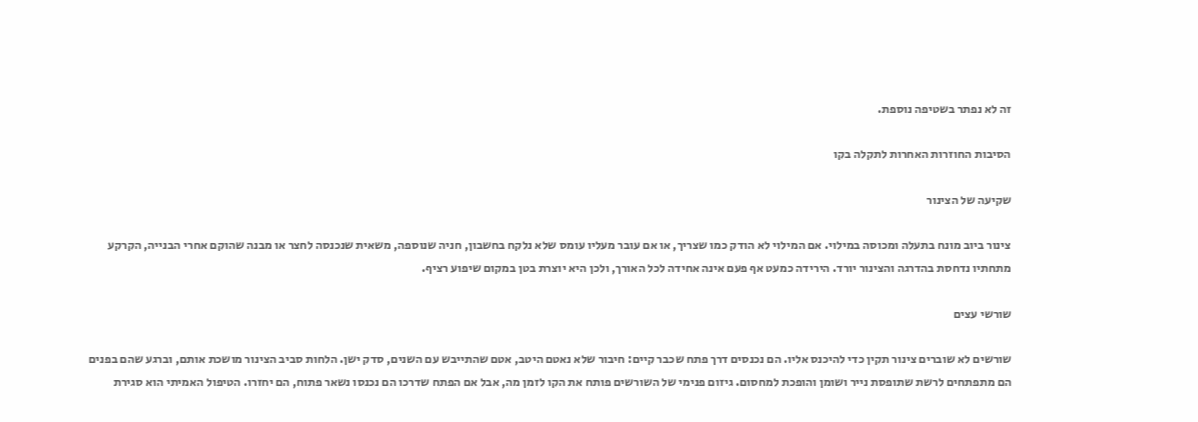זה לא נפתר בשטיפה נוספת.

הסיבות החוזרות האחרות לתקלה בקו

שקיעה של הצינור

צינור ביוב מונח בתעלה ומכוסה במילוי. אם המילוי לא הודק כמו שצריך, או אם עובר מעליו עומס שלא נלקח בחשבון, חניה שנוספה, משאית שנכנסה לחצר או מבנה שהוקם אחרי הבנייה, הקרקע מתחתיו נדחסת בהדרגה והצינור יורד. הירידה כמעט אף פעם אינה אחידה לכל האורך, ולכן היא יוצרת בטן במקום שיפוע רציף.

שורשי עצים

שורשים לא שוברים צינור תקין כדי להיכנס אליו. הם נכנסים דרך פתח שכבר קיים: חיבור שלא נאטם היטב, אטם שהתייבש עם השנים, סדק ישן. הלחות סביב הצינור מושכת אותם, וברגע שהם בפנים הם מתפתחים לרשת שתופסת נייר ושומן והופכת למחסום. גיזום פנימי של השורשים פותח את הקו לזמן מה, אבל אם הפתח שדרכו הם נכנסו נשאר פתוח, הם יחזרו. הטיפול האמיתי הוא סגירת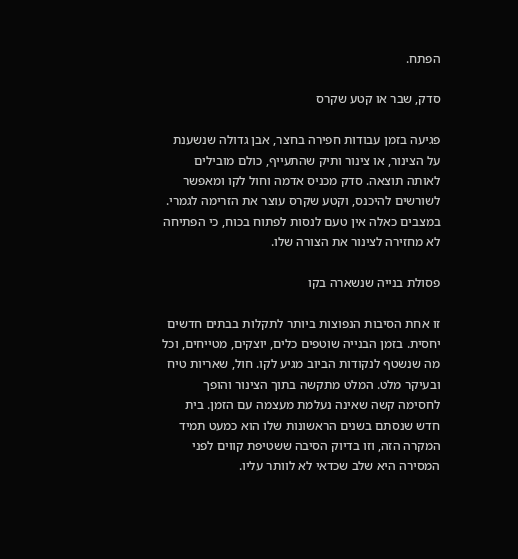הפתח.

סדק, שבר או קטע שקרס

פגיעה בזמן עבודות חפירה בחצר, אבן גדולה שנשענת על הצינור, או צינור ותיק שהתעייף, כולם מובילים לאותה תוצאה. סדק מכניס אדמה וחול לקו ומאפשר לשורשים להיכנס, וקטע שקרס עוצר את הזרימה לגמרי. במצבים כאלה אין טעם לנסות לפתוח בכוח, כי הפתיחה לא מחזירה לצינור את הצורה שלו.

פסולת בנייה שנשארה בקו

זו אחת הסיבות הנפוצות ביותר לתקלות בבתים חדשים יחסית. בזמן הבנייה שוטפים כלים, יוצקים, מטייחים, וכל מה שנשטף לנקודות הביוב מגיע לקו. חול, שאריות טיח ובעיקר מלט. המלט מתקשה בתוך הצינור והופך לחסימה קשה שאינה נעלמת מעצמה עם הזמן. בית חדש שנסתם בשנים הראשונות שלו הוא כמעט תמיד המקרה הזה, וזו בדיוק הסיבה ששטיפת קווים לפני המסירה היא שלב שכדאי לא לוותר עליו.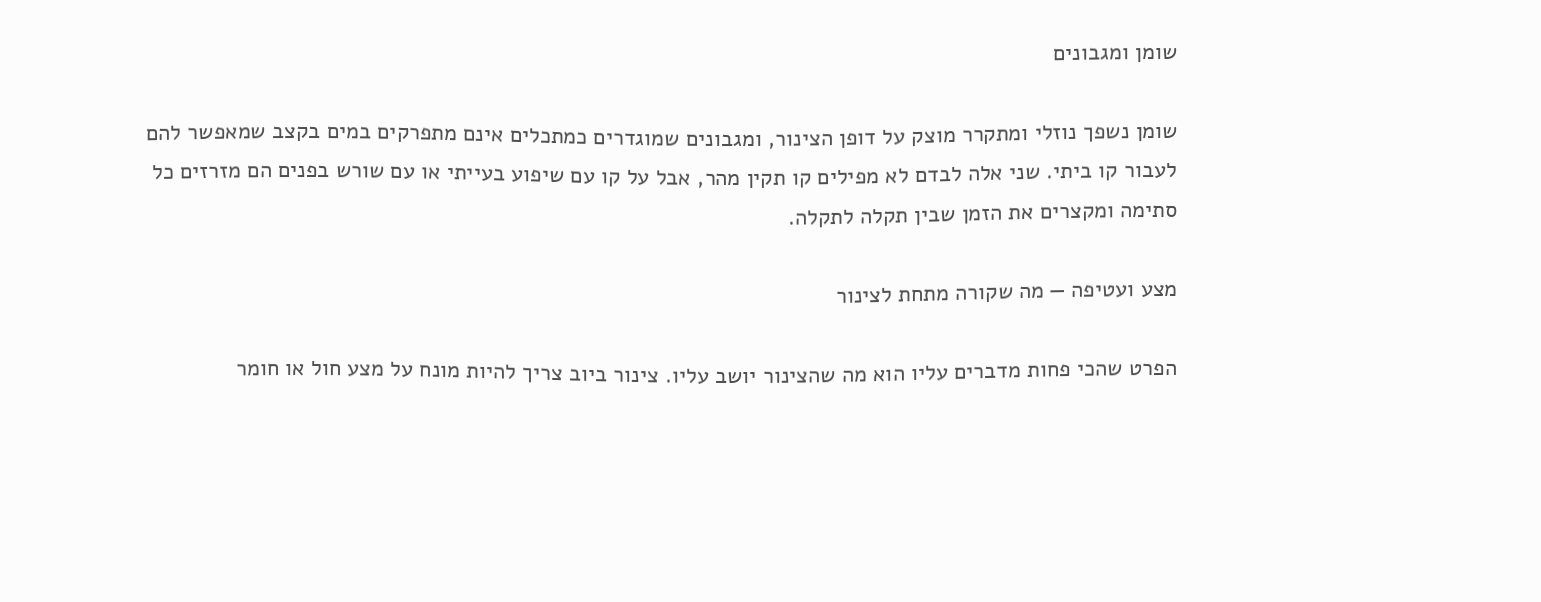שומן ומגבונים

שומן נשפך נוזלי ומתקרר מוצק על דופן הצינור, ומגבונים שמוגדרים כמתכלים אינם מתפרקים במים בקצב שמאפשר להם לעבור קו ביתי. שני אלה לבדם לא מפילים קו תקין מהר, אבל על קו עם שיפוע בעייתי או עם שורש בפנים הם מזרזים כל סתימה ומקצרים את הזמן שבין תקלה לתקלה.

מצע ועטיפה — מה שקורה מתחת לצינור

הפרט שהכי פחות מדברים עליו הוא מה שהצינור יושב עליו. צינור ביוב צריך להיות מונח על מצע חול או חומר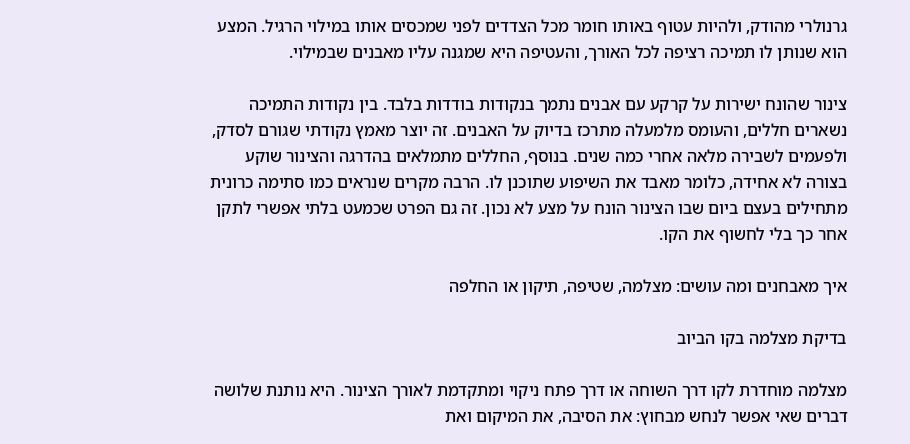גרנולרי מהודק, ולהיות עטוף באותו חומר מכל הצדדים לפני שמכסים אותו במילוי הרגיל. המצע הוא שנותן לו תמיכה רציפה לכל האורך, והעטיפה היא שמגנה עליו מאבנים שבמילוי.

צינור שהונח ישירות על קרקע עם אבנים נתמך בנקודות בודדות בלבד. בין נקודות התמיכה נשארים חללים, והעומס מלמעלה מתרכז בדיוק על האבנים. זה יוצר מאמץ נקודתי שגורם לסדק, ולפעמים לשבירה מלאה אחרי כמה שנים. בנוסף, החללים מתמלאים בהדרגה והצינור שוקע בצורה לא אחידה, כלומר מאבד את השיפוע שתוכנן לו. הרבה מקרים שנראים כמו סתימה כרונית מתחילים בעצם ביום שבו הצינור הונח על מצע לא נכון. זה גם הפרט שכמעט בלתי אפשרי לתקן אחר כך בלי לחשוף את הקו.

איך מאבחנים ומה עושים: מצלמה, שטיפה, תיקון או החלפה

בדיקת מצלמה בקו הביוב

מצלמה מוחדרת לקו דרך השוחה או דרך פתח ניקוי ומתקדמת לאורך הצינור. היא נותנת שלושה דברים שאי אפשר לנחש מבחוץ: את הסיבה, את המיקום ואת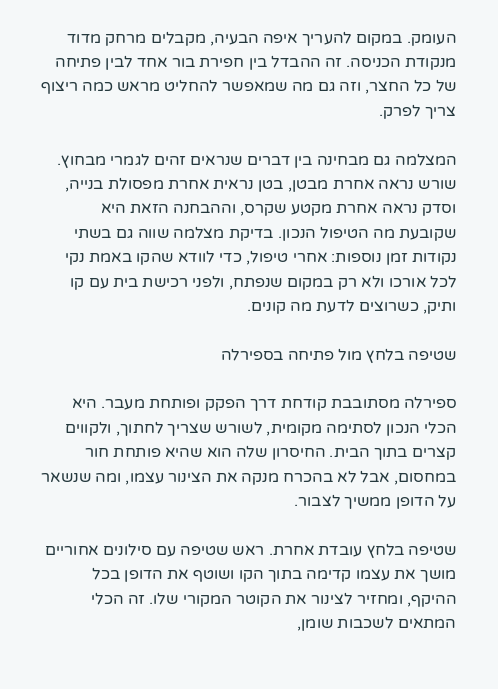העומק. במקום להעריך איפה הבעיה, מקבלים מרחק מדוד מנקודת הכניסה. זה ההבדל בין חפירת בור אחד לבין פתיחה של כל החצר, וזה גם מה שמאפשר להחליט מראש כמה ריצוף צריך לפרק.

המצלמה גם מבחינה בין דברים שנראים זהים לגמרי מבחוץ. שורש נראה אחרת מבטן, בטן נראית אחרת מפסולת בנייה, וסדק נראה אחרת מקטע שקרס, וההבחנה הזאת היא שקובעת מה הטיפול הנכון. בדיקת מצלמה שווה גם בשתי נקודות זמן נוספות: אחרי טיפול, כדי לוודא שהקו באמת נקי לכל אורכו ולא רק במקום שנפתח, ולפני רכישת בית עם קו ותיק, כשרוצים לדעת מה קונים.

שטיפה בלחץ מול פתיחה בספירלה

ספירלה מסתובבת קודחת דרך הפקק ופותחת מעבר. היא הכלי הנכון לסתימה מקומית, לשורש שצריך לחתוך, ולקווים קצרים בתוך הבית. החיסרון שלה הוא שהיא פותחת חור במחסום, אבל לא בהכרח מנקה את הצינור עצמו, ומה שנשאר על הדופן ממשיך לצבור.

שטיפה בלחץ עובדת אחרת. ראש שטיפה עם סילונים אחוריים מושך את עצמו קדימה בתוך הקו ושוטף את הדופן בכל ההיקף, ומחזיר לצינור את הקוטר המקורי שלו. זה הכלי המתאים לשכבות שומן,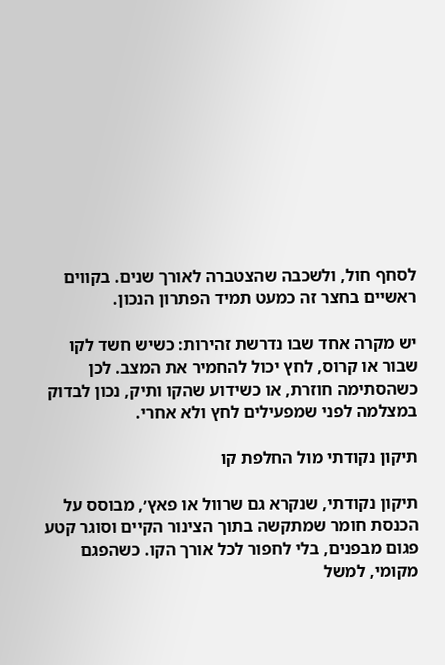לסחף חול, ולשכבה שהצטברה לאורך שנים. בקווים ראשיים בחצר זה כמעט תמיד הפתרון הנכון.

יש מקרה אחד שבו נדרשת זהירות: כשיש חשד לקו שבור או קרוס, לחץ יכול להחמיר את המצב. לכן כשהסתימה חוזרת, או כשידוע שהקו ותיק, נכון לבדוק במצלמה לפני שמפעילים לחץ ולא אחרי.

תיקון נקודתי מול החלפת קו

תיקון נקודתי, שנקרא גם שרוול או פאץ׳, מבוסס על הכנסת חומר שמתקשה בתוך הצינור הקיים וסוגר קטע פגום מבפנים, בלי לחפור לכל אורך הקו. כשהפגם מקומי, למשל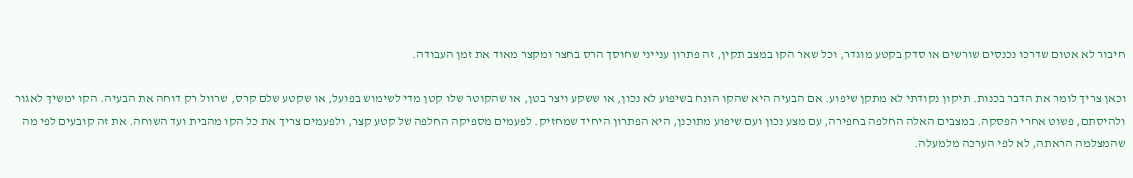חיבור לא אטום שדרכו נכנסים שורשים או סדק בקטע מוגדר, וכל שאר הקו במצב תקין, זה פתרון ענייני שחוסך הרס בחצר ומקצר מאוד את זמן העבודה.

וכאן צריך לומר את הדבר בכנות. תיקון נקודתי לא מתקן שיפוע. אם הבעיה היא שהקו הונח בשיפוע לא נכון, או ששקע ויצר בטן, או שהקוטר שלו קטן מדי לשימוש בפועל, או שקטע שלם קרס, שרוול רק דוחה את הבעיה. הקו ימשיך לאגור ולהיסתם, פשוט אחרי הפסקה. במצבים האלה החלפה בחפירה, עם מצע נכון ועם שיפוע מתוכנן, היא הפתרון היחיד שמחזיק. לפעמים מספיקה החלפה של קטע קצר, ולפעמים צריך את כל הקו מהבית ועד השוחה. את זה קובעים לפי מה שהמצלמה הראתה, לא לפי הערכה מלמעלה.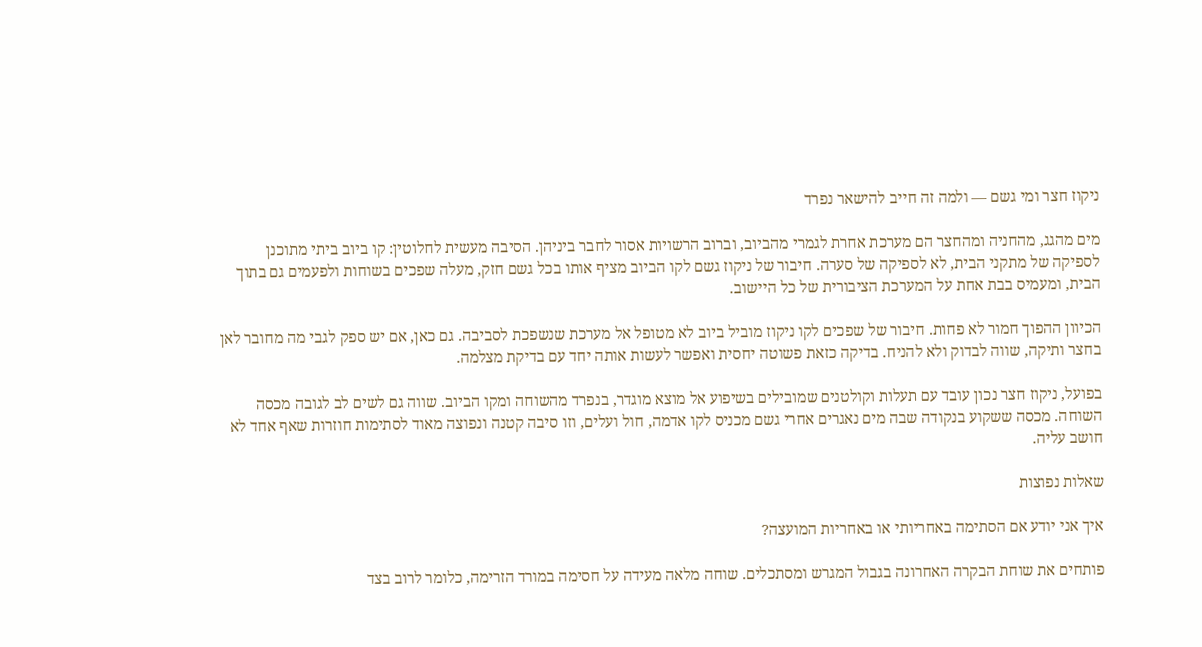ניקוז חצר ומי גשם — ולמה זה חייב להישאר נפרד

מים מהגג, מהחניה ומהחצר הם מערכת אחרת לגמרי מהביוב, וברוב הרשויות אסור לחבר ביניהן. הסיבה מעשית לחלוטין: קו ביוב ביתי מתוכנן לספיקה של מתקני הבית, לא לספיקה של סערה. חיבור של ניקוז גשם לקו הביוב מציף אותו בכל גשם חזק, מעלה שפכים בשוחות ולפעמים גם בתוך הבית, ומעמיס בבת אחת על המערכת הציבורית של כל היישוב.

הכיוון ההפוך חמור לא פחות. חיבור של שפכים לקו ניקוז מוביל ביוב לא מטופל אל מערכת שנשפכת לסביבה. גם כאן, אם יש ספק לגבי מה מחובר לאן בחצר ותיקה, שווה לבדוק ולא להניח. בדיקה כזאת פשוטה יחסית ואפשר לעשות אותה יחד עם בדיקת מצלמה.

בפועל, ניקוז חצר נכון עובד עם תעלות וקולטנים שמובילים בשיפוע אל מוצא מוגדר, בנפרד מהשוחה ומקו הביוב. שווה גם לשים לב לגובה מכסה השוחה. מכסה ששקוע בנקודה שבה מים נאגרים אחרי גשם מכניס לקו אדמה, חול ועלים, וזו סיבה קטנה ונפוצה מאוד לסתימות חוזרות שאף אחד לא חושב עליה.

שאלות נפוצות

איך אני יודע אם הסתימה באחריותי או באחריות המועצה?

פותחים את שוחת הבקרה האחרונה בגבול המגרש ומסתכלים. שוחה מלאה מעידה על חסימה במורד הזרימה, כלומר לרוב בצד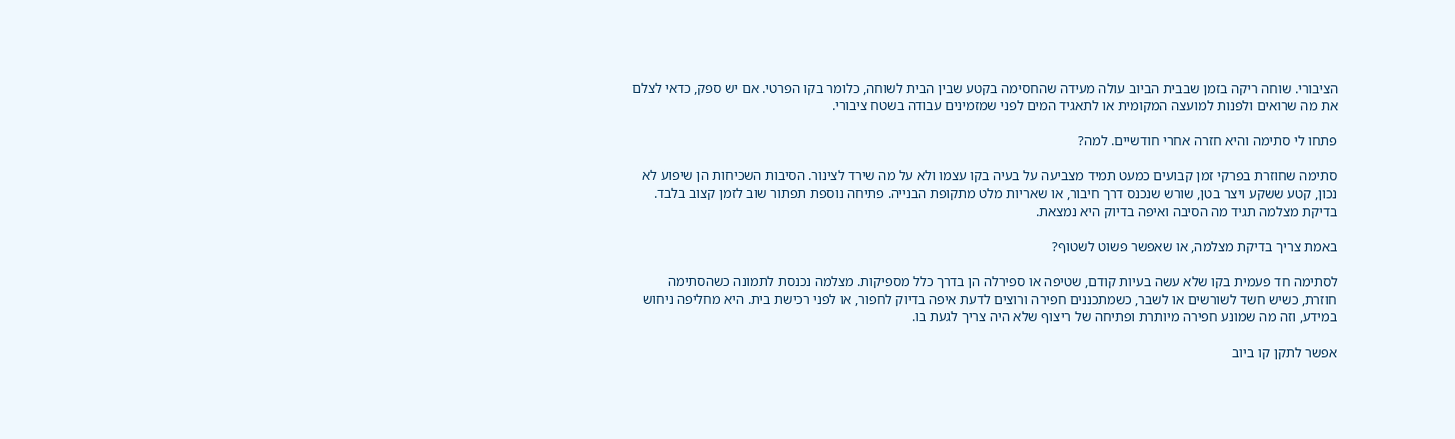הציבורי. שוחה ריקה בזמן שבבית הביוב עולה מעידה שהחסימה בקטע שבין הבית לשוחה, כלומר בקו הפרטי. אם יש ספק, כדאי לצלם את מה שרואים ולפנות למועצה המקומית או לתאגיד המים לפני שמזמינים עבודה בשטח ציבורי.

פתחו לי סתימה והיא חזרה אחרי חודשיים. למה?

סתימה שחוזרת בפרקי זמן קבועים כמעט תמיד מצביעה על בעיה בקו עצמו ולא על מה שירד לצינור. הסיבות השכיחות הן שיפוע לא נכון, קטע ששקע ויצר בטן, שורש שנכנס דרך חיבור, או שאריות מלט מתקופת הבנייה. פתיחה נוספת תפתור שוב לזמן קצוב בלבד. בדיקת מצלמה תגיד מה הסיבה ואיפה בדיוק היא נמצאת.

באמת צריך בדיקת מצלמה, או שאפשר פשוט לשטוף?

לסתימה חד פעמית בקו שלא עשה בעיות קודם, שטיפה או ספירלה הן בדרך כלל מספיקות. מצלמה נכנסת לתמונה כשהסתימה חוזרת, כשיש חשד לשורשים או לשבר, כשמתכננים חפירה ורוצים לדעת איפה בדיוק לחפור, או לפני רכישת בית. היא מחליפה ניחוש במידע, וזה מה שמונע חפירה מיותרת ופתיחה של ריצוף שלא היה צריך לגעת בו.

אפשר לתקן קו ביוב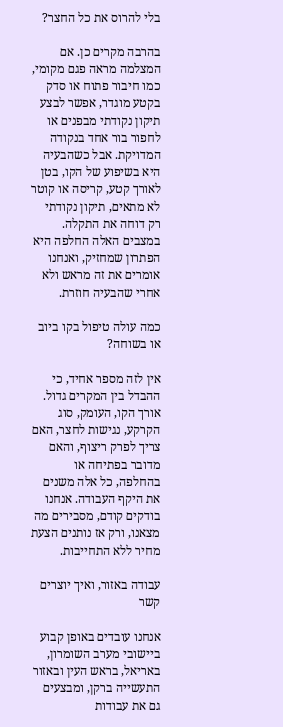בלי להרוס את כל החצר?

בהרבה מקרים כן. אם המצלמה מראה פגם מקומי, כמו חיבור פתוח או סדק בקטע מוגדר, אפשר לבצע תיקון נקודתי מבפנים או לחפור בור אחד בנקודה המדויקת. אבל כשהבעיה היא בשיפוע של הקו, בטן לאורך קטע, קריסה או קוטר לא מתאים, תיקון נקודתי רק דוחה את התקלה. במצבים האלה החלפה היא הפתרון שמחזיק, ואנחנו אומרים את זה מראש ולא אחרי שהבעיה חוזרת.

כמה עולה טיפול בקו ביוב או בשוחה?

אין לזה מספר אחיד, כי ההבדל בין המקרים גדול. אורך הקו, העומק, סוג הקרקע, נגישות לחצר, האם צריך לפרק ריצוף, והאם מדובר בפתיחה או בהחלפה, כל אלה משנים את היקף העבודה. אנחנו בודקים קודם, מסבירים מה מצאנו, ורק אז נותנים הצעת מחיר ללא התחייבות.

עבודה באזור, ואיך יוצרים קשר

אנחנו עובדים באופן קבוע ביישובי מערב השומרון, באריאל, בראש העין ובאזור התעשייה ברקן, ומבצעים גם את עבודות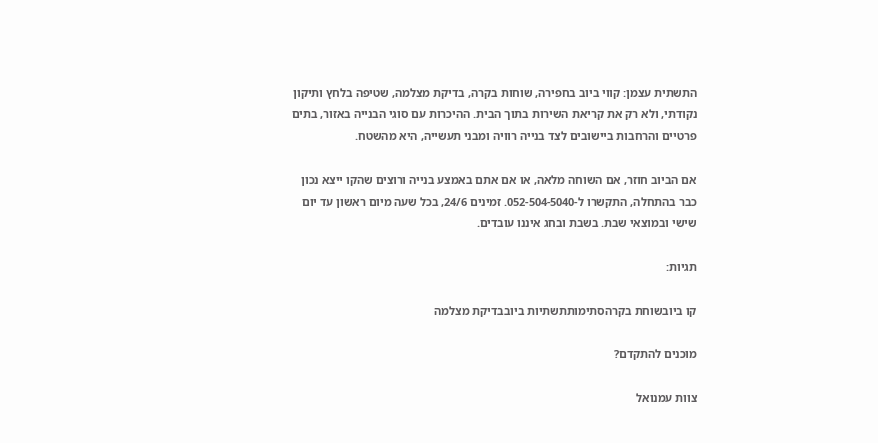התשתית עצמן: קווי ביוב בחפירה, שוחות בקרה, בדיקת מצלמה, שטיפה בלחץ ותיקון נקודתי, ולא רק את קריאת השירות בתוך הבית. ההיכרות עם סוגי הבנייה באזור, בתים פרטיים והרחבות ביישובים לצד בנייה רוויה ומבני תעשייה, היא מהשטח.

אם הביוב חוזר, אם השוחה מלאה, או אם אתם באמצע בנייה ורוצים שהקו ייצא נכון כבר בהתחלה, התקשרו ל-052-504-5040. זמינים 24/6, בכל שעה מיום ראשון עד יום שישי ובמוצאי שבת. בשבת ובחג איננו עובדים.

תגיות:

קו ביובשוחת בקרהסתימותתשתיות ביובבדיקת מצלמה

מוכנים להתקדם?

צוות עמנואל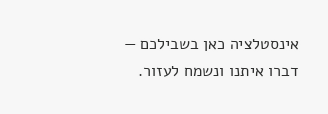אינסטלציה כאן בשבילכם — דברו איתנו ונשמח לעזור.